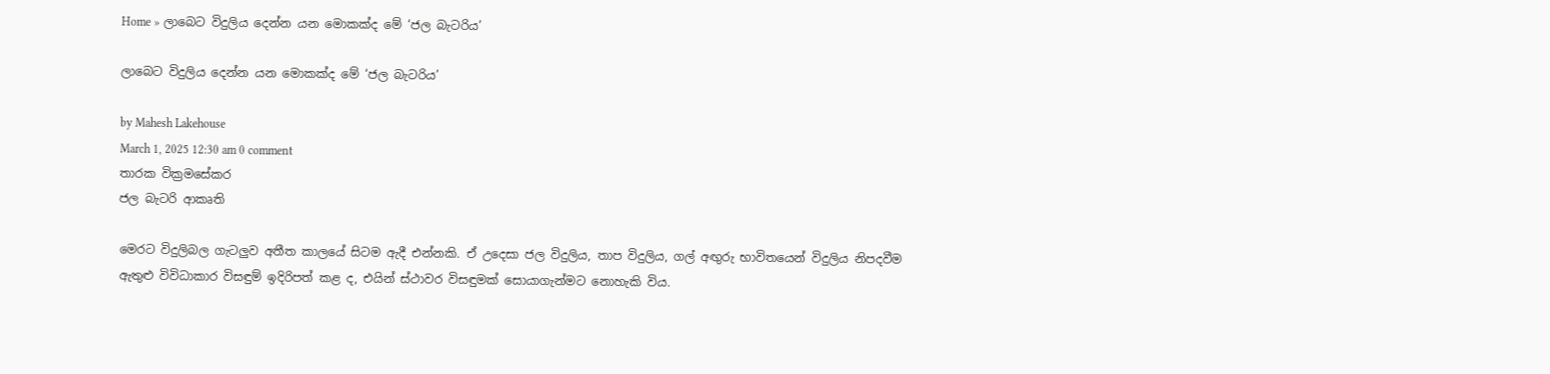Home » ලාබෙට විදුලිය දෙන්න යන මොකක්ද මේ ‘ජල බැටරිය’

ලාබෙට විදුලිය දෙන්න යන මොකක්ද මේ ‘ජල බැටරිය’

by Mahesh Lakehouse
March 1, 2025 12:30 am 0 comment
තාරක වික්‍රමසේකර
ජල බැටරි ආකෘති

මෙරට විදුලිබල ගැටලුව අතීත කාලයේ සිටම ඇදී එන්නකි. ඒ උදෙසා ජල විදුලිය, තාප විදුලිය, ගල් අඟුරු භාවිතයෙන් විදුලිය නිපදවීම ඇතුළු විවිධාකාර විසඳුම් ඉදිරිපත් කළ ද, එයින් ස්ථාවර විසඳුමක් සොයාගැන්මට නොහැකි විය.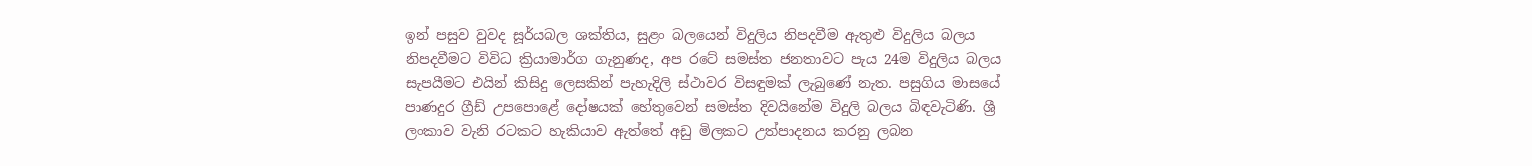ඉන් පසුව වුවද සූර්යබල ශක්තිය, සුළං බලයෙන් විදුලිය නිපදවීම ඇතුළු විදුලිය බලය නිපදවීමට විවිධ ක්‍රියාමාර්ග ගැනුණද, අප රටේ සමස්ත ජනතාවට පැය 24ම විදුලිය බලය සැපයීමට එයින් කිසිදු ලෙසකින් පැහැදිලි ස්ථාවර විසඳුමක් ලැබුණේ නැත. පසුගිය මාසයේ පාණදුර ග්‍රීඩ් උපපොළේ දෝෂයක් හේතුවෙන් සමස්ත දිවයිනේම විදුලි බලය බිඳවැටිණි. ශ්‍රී ලංකාව වැනි රටකට හැකියාව ඇත්තේ අඩු මිලකට උත්පාදනය කරනු ලබන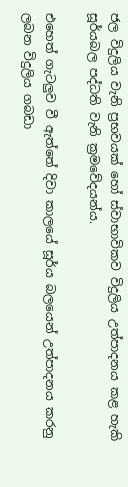ජල විදුලිය වැනි ප්‍රභවයක් හෝ ස්වාභාවිකව විදුලිය උත්පාදනය කළ හැකි සූර්යබල පද්ධති වැනි ක්‍රමවේදයන්ය.

එහෙත් ගැටලුව වී ඇත්තේ දිවා කාලයේ සූර්ය බලයෙන් උත්පාදනය කරනු ලබන විදුලිය ගබඩා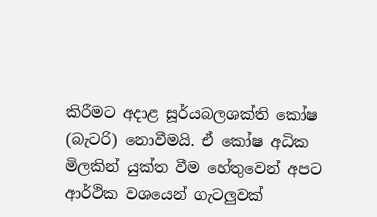කිරීමට අදාළ සූර්යබලශක්ති කෝෂ (බැටරි) නොවීමයි. ඒ කෝෂ අධික මිලකින් යුක්ත වීම හේතුවෙන් අපට ආර්ථික වශයෙන් ගැටලුවක්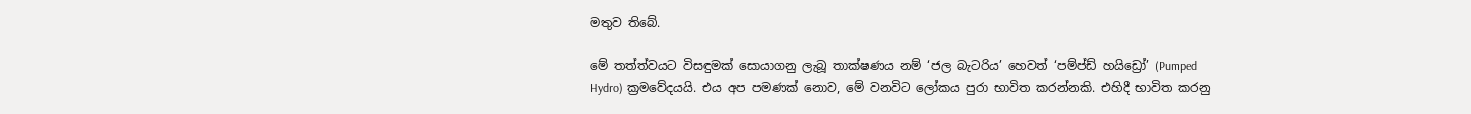මතුව තිබේ.

මේ තත්ත්වයට විසඳුමක් සොයාගනු ලැබූ තාක්ෂණය නම් ‘ජල බැටරිය’ හෙවත් ‘පම්ප්ඩ් හයිඩ්‍රෝ’ (Pumped Hydro) ක්‍රමවේදයයි. එය අප පමණක් නොව, මේ වනවිට ලෝකය පුරා භාවිත කරන්නකි. එහිදී භාවිත කරනු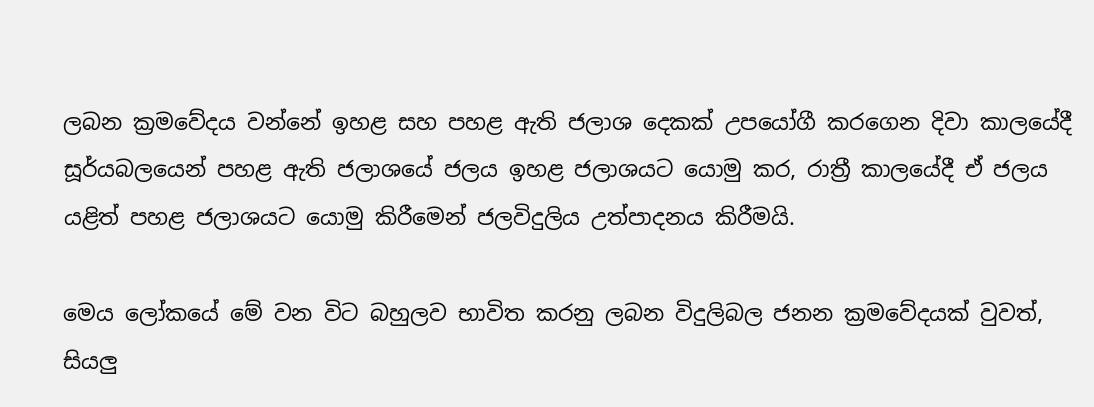ලබන ක්‍රමවේදය වන්නේ ඉහළ සහ පහළ ඇති ජලාශ දෙකක් උපයෝගී කරගෙන දිවා කාලයේදී සූර්යබලයෙන් පහළ ඇති ජලාශයේ ජලය ඉහළ ජලාශයට යොමු කර, රාත්‍රී කාලයේදී ඒ ජලය යළිත් පහළ ජලාශයට යොමු කිරීමෙන් ජලවිදුලිය උත්පාදනය කිරීමයි.

මෙය ලෝකයේ මේ වන විට බහුලව භාවිත කරනු ලබන විදුලිබල ජනන ක්‍රමවේදයක් වුවත්, සියලු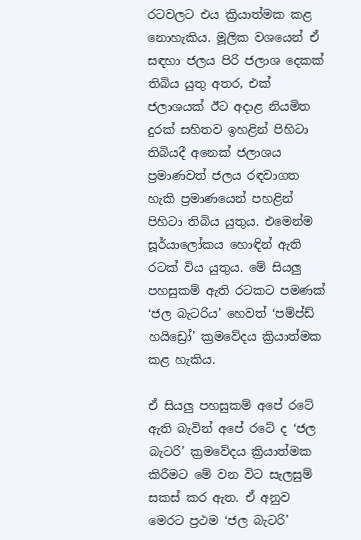රටවලට එය ක්‍රියාත්මක කළ නොහැකිය. මූලික වශයෙන් ඒ සඳහා ජලය පිරි ජලාශ දෙකක් තිබිය යුතු අතර, එක් ජලාශයක් ඊට අදාළ නියමිත දුරක් සහිතව ඉහළින් පිහිටා තිබියදී අනෙක් ජලාශය ප්‍රමාණවත් ජලය රඳවාගත හැකි ප්‍රමාණයෙන් පහළින් පිහිටා තිබිය යුතුය. එමෙන්ම සූර්යාලෝකය හොඳින් ඇති රටක් විය යුතුය. මේ සියලු පහසුකම් ඇති රටකට පමණක් ‘ජල බැටරිය’ හෙවත් ‘පම්ප්ඩ් හයිඩ්‍රෝ’ ක්‍රමවේදය ක්‍රියාත්මක කළ හැකිය.

ඒ සියලු පහසුකම් අපේ රටේ ඇති බැවින් අපේ රටේ ද ‘ජල බැටරි’ ක්‍රමවේදය ක්‍රියාත්මක කිරීමට මේ වන විට සැලසුම් සකස් කර ඇත. ඒ අනුව මෙරට ප්‍රථම ‘ජල බැටරි’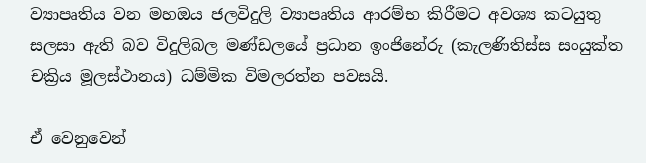ව්‍යාපෘතිය වන මහඔය ජලවිදුලි ව්‍යාපෘතිය ආරම්භ කිරීමට අවශ්‍ය කටයුතු සලසා ඇති බව විදුලිබල මණ්ඩලයේ ප්‍රධාන ඉංජිනේරු (කැලණිතිස්ස සංයුක්ත චක්‍රිය මූලස්ථානය) ධම්මික විමලරත්න පවසයි.

ඒ වෙනුවෙන්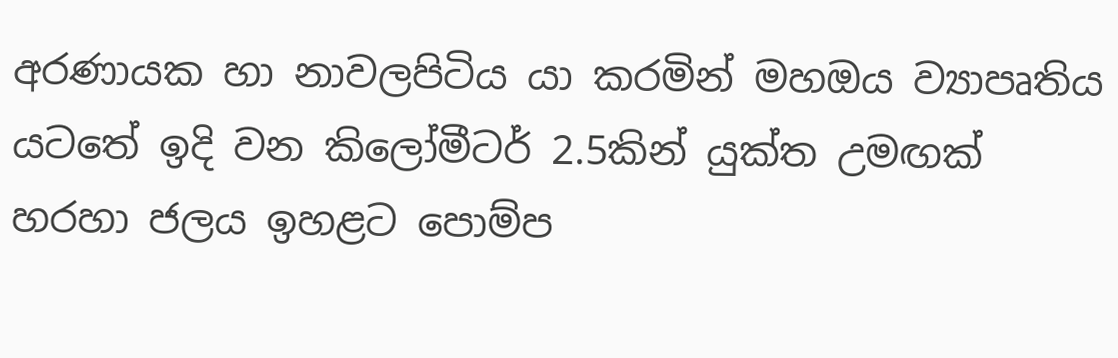අරණායක හා නාවලපිටිය යා කරමින් මහඔය ව්‍යාපෘතිය යටතේ ඉදි වන කිලෝමීටර් 2.5කින් යුක්ත උමඟක් හරහා ජලය ඉහළට පොම්ප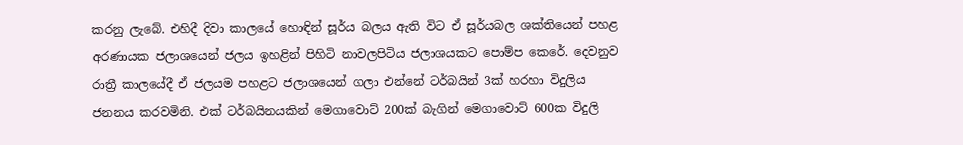කරනු ලැබේ. එහිදී දිවා කාලයේ හොඳින් සූර්ය බලය ඇති විට ඒ සූර්යබල ශක්තියෙන් පහළ අරණායක ජලාශයෙන් ජලය ඉහළින් පිහිටි නාවලපිටිය ජලාශයකට පොම්ප කෙරේ. දෙවනුව රාත්‍රී කාලයේදී ඒ ජලයම පහළට ජලාශයෙන් ගලා එන්නේ ටර්බයින් 3ක් හරහා විදුලිය ජනනය කරවමිනි. එක් ටර්බයිනයකින් මෙගාවොට් 200ක් බැගින් මෙගාවොට් 600ක විදුලි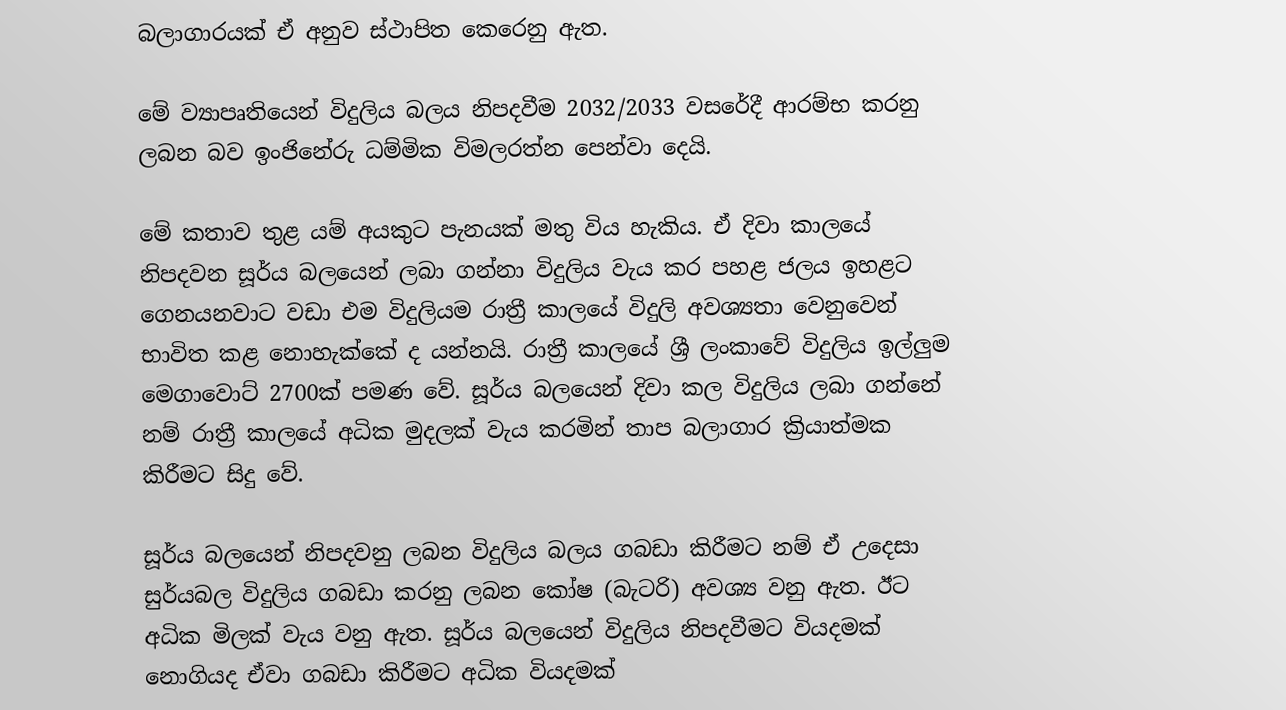බලාගාරයක් ඒ අනුව ස්ථාපිත කෙරෙනු ඇත.

මේ ව්‍යාපෘතියෙන් විදුලිය බලය නිපදවීම 2032/2033 වසරේදී ආරම්භ කරනු ලබන බව ඉංජිනේරු ධම්මික විමලරත්න පෙන්වා දෙයි.

මේ කතාව තුළ යම් අයකුට පැනයක් මතු විය හැකිය. ඒ දිවා කාලයේ නිපදවන සූර්ය බලයෙන් ලබා ගන්නා විදුලිය වැය කර පහළ ජලය ඉහළට ගෙනයනවාට වඩා එම විදුලියම රාත්‍රී කාලයේ විදුලි අවශ්‍යතා වෙනුවෙන් භාවිත කළ නොහැක්කේ ද යන්නයි. රාත්‍රී කාලයේ ශ්‍රී ලංකාවේ විදුලිය ඉල්ලුම මෙගාවොට් 2700ක් පමණ වේ. සූර්ය බලයෙන් දිවා කල විදුලිය ලබා ගන්නේ නම් රාත්‍රී කාලයේ අධික මුදලක් වැය කරමින් තාප බලාගාර ක්‍රියාත්මක කිරීමට සිදු වේ.

සූර්ය බලයෙන් නිපදවනු ලබන විදුලිය බලය ගබඩා කිරීමට නම් ඒ උදෙසා සුර්යබල විදුලිය ගබඩා කරනු ලබන කෝෂ (බැටරි) අවශ්‍ය වනු ඇත. ඊට අධික මිලක් වැය වනු ඇත. සූර්ය බලයෙන් විදුලිය නිපදවීමට වියදමක් නොගියද ඒවා ගබඩා කිරීමට අධික වියදමක්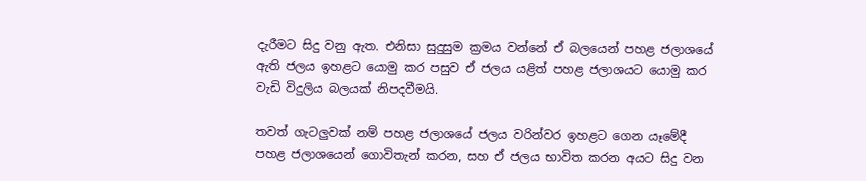දැරීමට සිදු වනු ඇත. එනිසා සුදුසුම ක්‍රමය වන්නේ ඒ බලයෙන් පහළ ජලාශයේ ඇති ජලය ඉහළට යොමු කර පසුව ඒ ජලය යළිත් පහළ ජලාශයට යොමු කර වැඩි විදුලිය බලයක් නිපදවීමයි.

තවත් ගැටලුවක් නම් පහළ ජලාශයේ ජලය වරින්වර ඉහළට ගෙන යෑමේදී පහළ ජලාශයෙන් ගොවිතැන් කරන, සහ ඒ ජලය භාවිත කරන අයට සිදු වන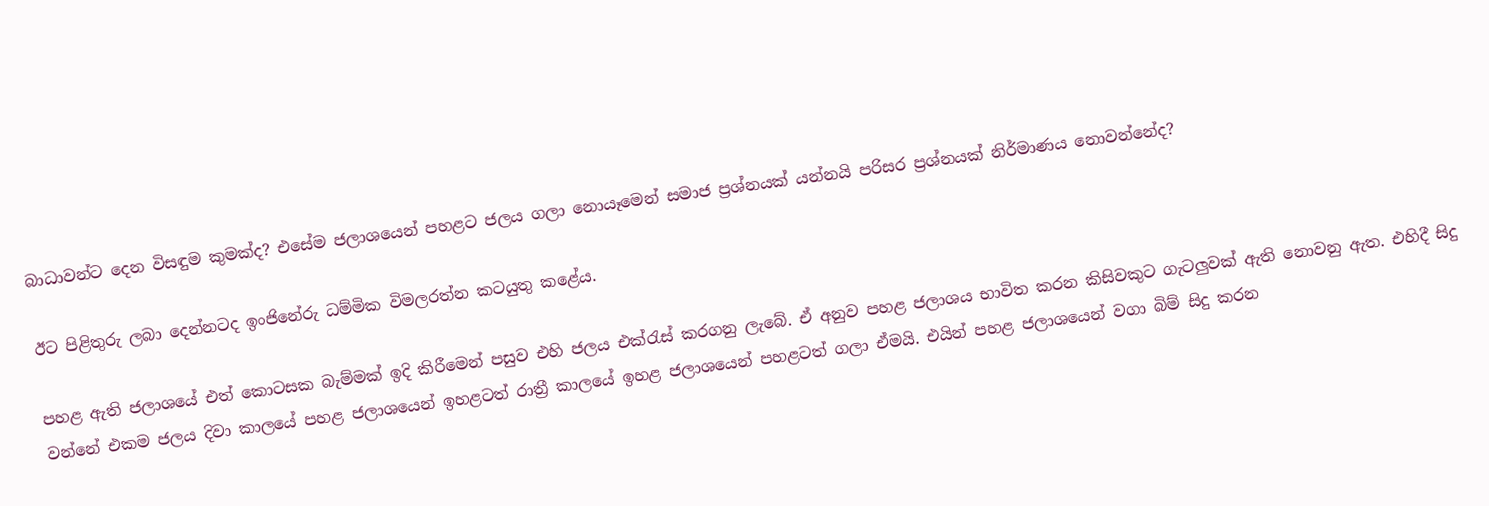බාධාවන්ට දෙන විසඳුම කුමක්ද? එසේම ජලාශයෙන් පහළට ජලය ගලා නොයෑමෙන් සමාජ ප්‍රශ්නයක් යන්නයි පරිසර ප්‍රශ්නයක් නිර්මාණය නොවන්නේද?

ඊට පිළිතුරු ලබා දෙන්නටද ඉංජිනේරු ධම්මික විමලරත්න කටයුතු කළේය.

පහළ ඇති ජලාශයේ එත් කොටසක බැම්මක් ඉදි කිරීමෙන් පසුව එහි ජලය එක්රැස් කරගනු ලැබේ. ඒ අනුව පහළ ජලාශය භාවිත කරන කිසිවකුට ගැටලුවක් ඇති නොවනු ඇත. එහිදී සිදු වන්නේ එකම ජලය දිවා කාලයේ පහළ ජලාශයෙන් ඉහළටත් රාත්‍රී කාලයේ ඉහළ ජලාශයෙන් පහළටත් ගලා ඒමයි. එයින් පහළ ජලාශයෙන් වගා බිම් සිදු කරන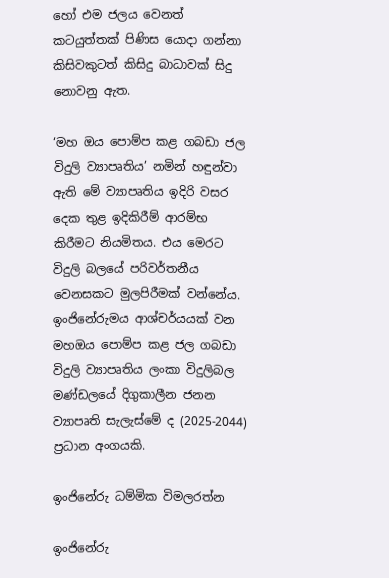හෝ එම ජලය වෙනත් කටයුත්තක් පිණිස යොදා ගන්නා කිසිවකුටත් කිසිදු බාධාවක් සිදු නොවනු ඇත.

‘මහ ඔය පොම්ප කළ ගබඩා ජල විදුලි ව්‍යාපෘතිය’ නමින් හඳුන්වා ඇති මේ ව්‍යාපෘතිය ඉදිරි වසර දෙක තුළ ඉදිකිරීම් ආරම්භ කිරීමට නියමිතය. එය මෙරට විදුලි බලයේ පරිවර්තනීය වෙනසකට මුලපිරීමක් වන්නේය. ඉංජිනේරුමය ආශ්චර්යයක් වන මහඔය පොම්ප කළ ජල ගබඩා විදුලි ව්‍යාපෘතිය ලංකා විදුලිබල මණ්ඩලයේ දිගුකාලීන ජනන ව්‍යාපෘති සැලැස්මේ ද (2025-2044) ප්‍රධාන අංගයකි.

ඉංජිනේරු ධම්මික විමලරත්න

ඉංජිනේරු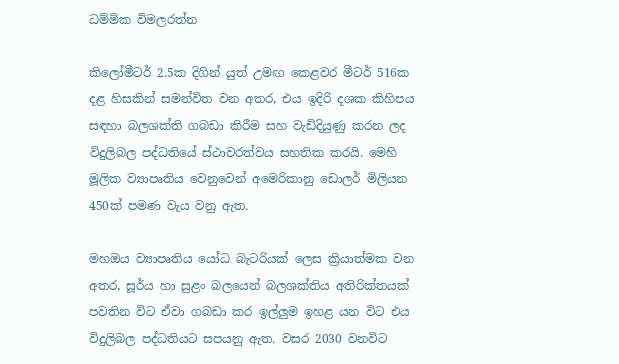ධම්මික විමලරත්න

කිලෝමීටර් 2.5ක දිගින් යුත් උමඟ කෙළවර මීටර් 516ක දළ හිසකින් සමන්විත වන අතර, එය ඉදිරි දශක කිහිපය සඳහා බලශක්ති ගබඩා කිරීම සහ වැඩිදියුණු කරන ලද විදුලිබල පද්ධතියේ ස්ථාවරත්වය සහතික කරයි. මෙහි මූලික ව්‍යාපෘතිය වෙනුවෙන් අමෙරිකානු ඩොලර් මිලියන 450ක් පමණ වැය වනු ඇත.

මහඔය ව්‍යාපෘතිය යෝධ බැටරියක් ලෙස ක්‍රියාත්මක වන අතර, සූර්ය හා සුළං බලයෙන් බලශක්තිය අතිරික්තයක් පවතින විට ඒවා ගබඩා කර ඉල්ලුම ඉහළ යන විට එය විදුලිබල පද්ධතියට සපයනු ඇත. වසර 2030 වනවිට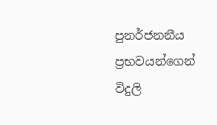පුනර්ජනනීය ප්‍රභවයන්ගෙන් විදුලි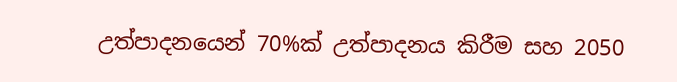උත්පාදනයෙන් 70%ක් උත්පාදනය කිරීම සහ 2050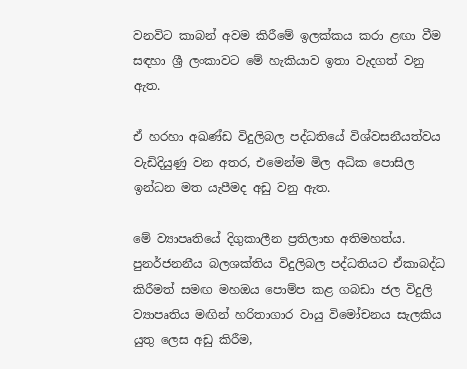වනවිට කාබන් අවම කිරීමේ ඉලක්කය කරා ළඟා වීම සඳහා ශ්‍රී ලංකාවට මේ හැකියාව ඉතා වැදගත් වනු ඇත.

ඒ හරහා අඛණ්ඩ විදුලිබල පද්ධතියේ විශ්වසනීයත්වය වැඩිදියුණු වන අතර, එමෙන්ම මිල අධික පොසිල ඉන්ධන මත යැපීමද අඩු වනු ඇත.

මේ ව්‍යාපෘතියේ දිගුකාලීන ප්‍රතිලාභ අතිමහත්ය. පුනර්ජනනීය බලශක්තිය විදුලිබල පද්ධතියට ඒකාබද්ධ කිරීමත් සමඟ මහඔය පොම්ප කළ ගබඩා ජල විදුලි ව්‍යාපෘතිය මඟින් හරිතාගාර වායු විමෝචනය සැලකිය යුතු ලෙස අඩු කිරීම,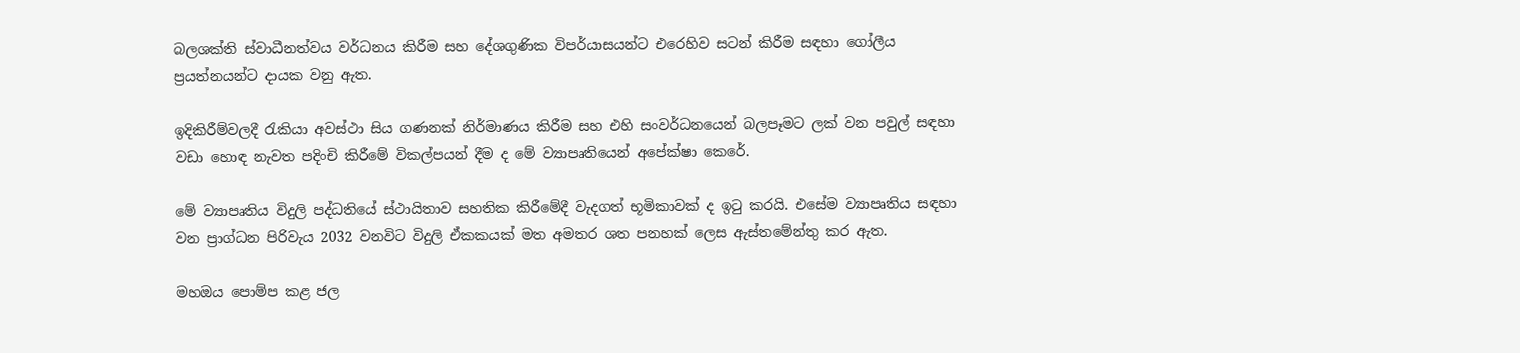බලශක්ති ස්වාධීනත්වය වර්ධනය කිරීම සහ දේශගුණික විපර්යාසයන්ට එරෙහිව සටන් කිරීම සඳහා ගෝලීය ප්‍රයත්නයන්ට දායක වනු ඇත.

ඉදිකිරීම්වලදී රැකියා අවස්ථා සිය ගණනක් නිර්මාණය කිරීම සහ එහි සංවර්ධනයෙන් බලපෑමට ලක් වන පවුල් සඳහා වඩා හොඳ නැවත පදිංචි කිරීමේ විකල්පයන් දීම ද මේ ව්‍යාපෘතියෙන් අපේක්ෂා කෙරේ.

මේ ව්‍යාපෘතිය විදුලි පද්ධතියේ ස්ථායිතාව සහතික කිරීමේදී වැදගත් භූමිකාවක් ද ඉටු කරයි. එසේම ව්‍යාපෘතිය සඳහා වන ප්‍රාග්ධන පිරිවැය 2032 වනවිට විදුලි ඒකකයක් මත අමතර ශත පනහක් ලෙස ඇස්තමේන්තු කර ඇත.

මහඔය පොම්ප කළ ජල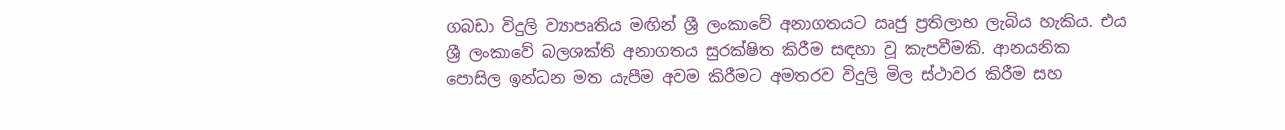ගබඩා විදුලි ව්‍යාපෘතිය මඟින් ශ්‍රී ලංකාවේ අනාගතයට ඍජු ප්‍රතිලාභ ලැබිය හැකිය. එය ශ්‍රී ලංකාවේ බලශක්ති අනාගතය සුරක්ෂිත කිරීම සඳහා වූ කැපවීමකි. ආනයනික පොසිල ඉන්ධන මත යැපීම අවම කිරීමට අමතරව විදුලි මිල ස්ථාවර කිරීම සහ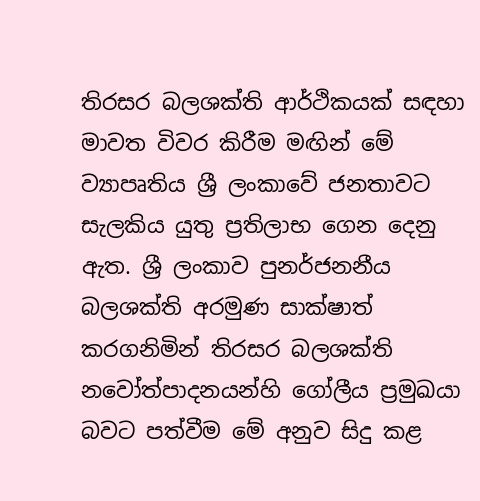තිරසර බලශක්ති ආර්ථිකයක් සඳහා මාවත විවර කිරීම මඟින් මේ ව්‍යාපෘතිය ශ්‍රී ලංකාවේ ජනතාවට සැලකිය යුතු ප්‍රතිලාභ ගෙන දෙනු ඇත. ශ්‍රී ලංකාව පුනර්ජනනීය බලශක්ති අරමුණ සාක්ෂාත් කරගනිමින් තිරසර බලශක්ති නවෝත්පාදනයන්හි ගෝලීය ප්‍රමුඛයා බවට පත්වීම මේ අනුව සිදු කළ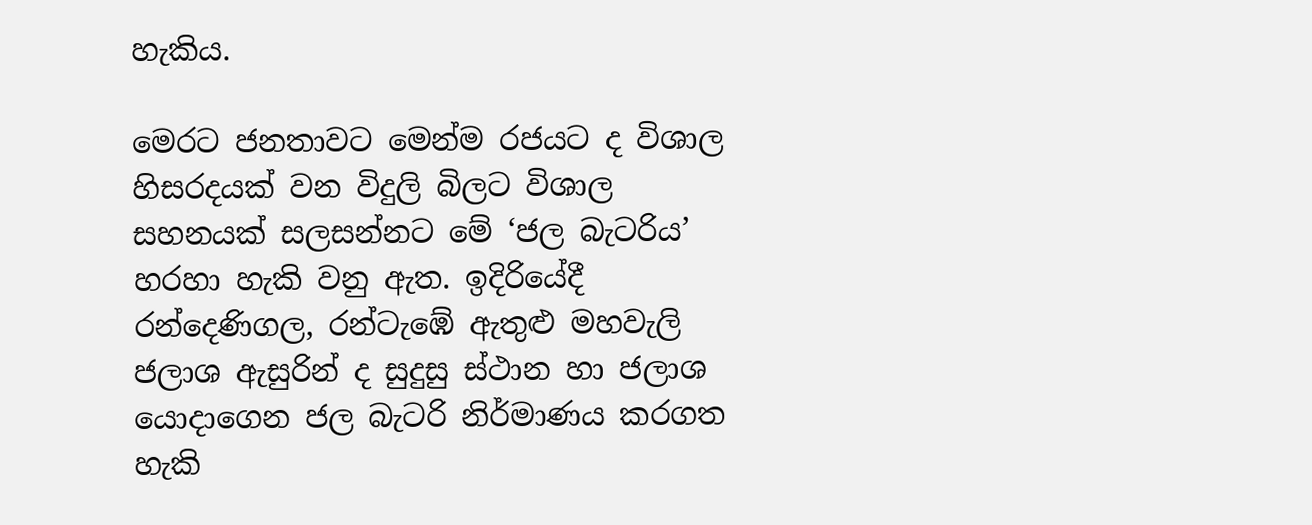හැකිය.

මෙරට ජනතාවට මෙන්ම රජයට ද විශාල හිසරදයක් වන විදුලි බිලට විශාල සහනයක් සලසන්නට මේ ‘ජල බැටරිය’ හරහා හැකි වනු ඇත. ඉදිරියේදී රන්දෙණිගල, රන්ටැඹේ ඇතුළු මහවැලි ජලාශ ඇසුරින් ද සුදුසු ස්ථාන හා ජලාශ යොදාගෙන ජල බැටරි නිර්මාණය කරගත හැකි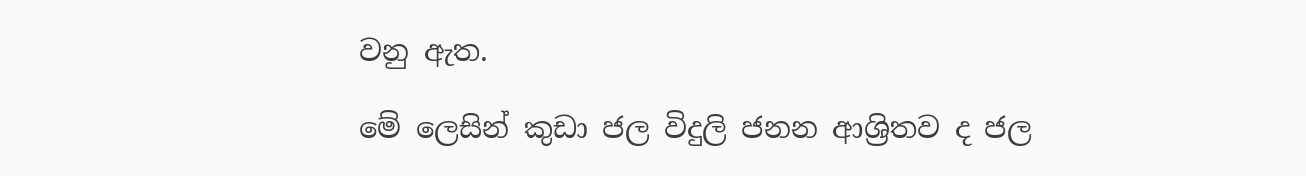වනු ඇත.

මේ ලෙසින් කුඩා ජල විදුලි ජනන ආශ්‍රිතව ද ජල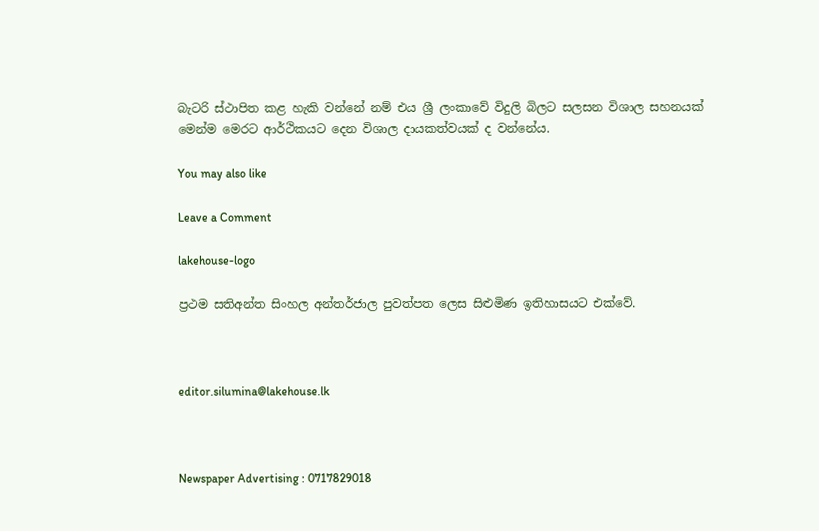බැටරි ස්ථාපිත කළ හැකි වන්නේ නම් එය ශ්‍රී ලංකාවේ විදුලි බිලට සලසන විශාල සහනයක් මෙන්ම මෙරට ආර්ථිකයට දෙන විශාල දායකත්වයක් ද වන්නේය.

You may also like

Leave a Comment

lakehouse-logo

ප්‍රථම සතිඅන්ත සිංහල අන්තර්ජාල පුවත්පත ලෙස සිළුමිණ ඉතිහාසයට එක්වේ.



editor.silumina@lakehouse.lk



Newspaper Advertising : 0717829018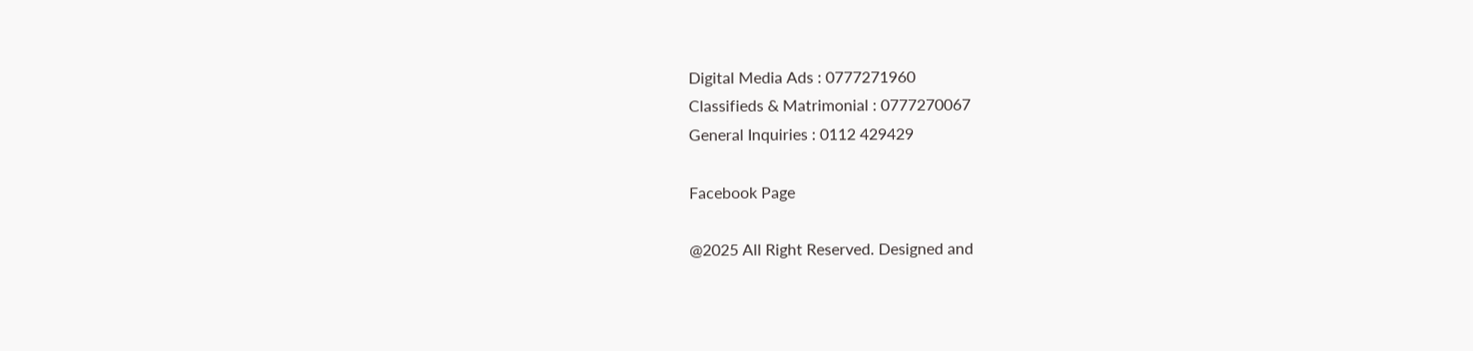Digital Media Ads : 0777271960
Classifieds & Matrimonial : 0777270067
General Inquiries : 0112 429429

Facebook Page

@2025 All Right Reserved. Designed and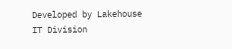Developed by Lakehouse IT Division